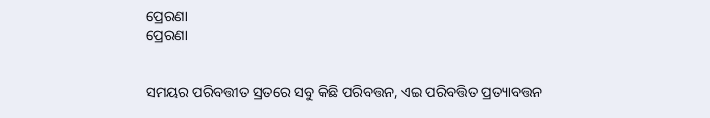ପ୍ରେରଣା
ପ୍ରେରଣା


ସମୟର ପରିବତ୍ତୀତ ସ୍ରତରେ ସବୁ କିଛି ପରିବତ୍ତନ, ଏଇ ପରିବତ୍ତିତ ପ୍ରତ୍ୟାବତ୍ତନ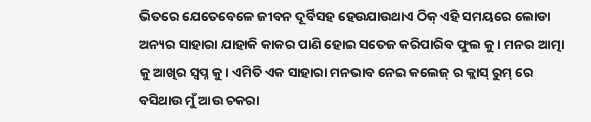ଭିତରେ ଯେତେବେଳେ ଜୀବନ ଦୂର୍ବିସହ ହେଉଯାଉଥାଏ ଠିକ୍ ଏହି ସମୟରେ ଲୋଡା ଅନ୍ୟର ସାହାରା ଯାହାକି କାକର ପାଣି ହୋଇ ସତେଜ କରିପାରିବ ଫୁଲ କୁ । ମନର ଆତ୍ମା କୁ ଆଖିର ସ୍ବପ୍ନ କୁ। ଏମିତି ଏକ ସାହାରା ମନଭାବ ନେଇ କଲେଜ୍ ର କ୍ଲାସ୍ ରୁମ୍ ରେ ବସିଥାଉ ମୁଁ ଆଉ ଚକରା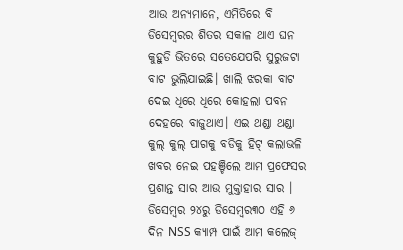ଆଉ ଅନ୍ୟମାନେ, ଏମିତିରେ ବି ଡିସେମ୍ବରର ଶିତର ସକାଳ ଥାଏ ଘନ କୁହୁଡି ଭିତରେ ସତେଯେପରି ସୁରୁଜଟା ବାଟ ଭୁଲିଯାଇଛି। ଖାଲି ଝରକା ବାଟ ଦେଇ ଧିରେ ଧିରେ କୋହଲା ପବନ ଦେହରେ ବାଜୁଥାଏ। ଏଇ ଥଣ୍ଡା ଥଣ୍ଡା କୁଲ୍ କୁଲ୍ ପାଗକୁ ବଡିକୁ ହିଟ୍ କଲାଭଳି ଖବର ନେଇ ପହଞ୍ଚିଲେ ଆମ ପ୍ରଫେସର ପ୍ରଶାନ୍ତ ସାର ଆଉ ମୁକ୍ତାହାର ସାର । ଡିସେମ୍ବର ୨୪ରୁ ଡିସେମ୍ବର୩୦ ଏହି ୬ ଦିନ NSS କ୍ୟାମ୍ପ ପାଇଁ ଆମ କଲେଜ୍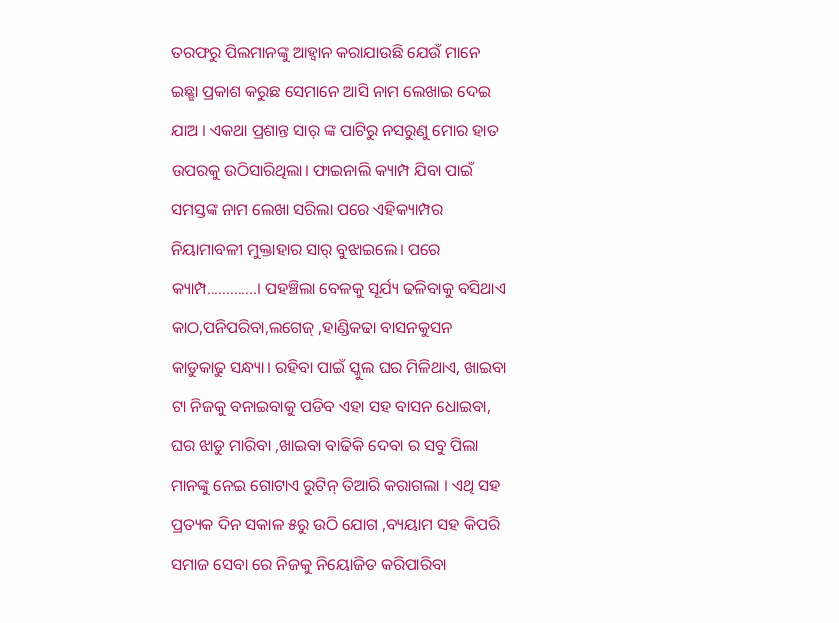ତରଫରୁ ପିଲମାନଙ୍କୁ ଆହ୍ବାନ କରାଯାଉଛି ଯେଉଁ ମାନେ ଇଛ୍ଛା ପ୍ରକାଶ କରୁଛ ସେମାନେ ଆସି ନାମ ଲେଖାଇ ଦେଇ ଯାଅ । ଏକଥା ପ୍ରଶାନ୍ତ ସାର୍ ଙ୍କ ପାଟିରୁ ନସରୁଣୁ ମୋର ହାତ ଉପରକୁ ଉଠିସାରିଥିଲା। ଫାଇନାଲି କ୍ୟାମ୍ପ ଯିବା ପାଇଁ ସମସ୍ତଙ୍କ ନାମ ଲେଖା ସରିଲା ପରେ ଏହିକ୍ୟାମ୍ପର ନିୟାମାବଳୀ ମୁକ୍ତାହାର ସାର୍ ବୁଝାଇଲେ। ପରେ କ୍ୟାମ୍ପ.............। ପହଞ୍ଚିଲା ବେଳକୁ ସୂର୍ଯ୍ୟ ଢଳିବାକୁ ବସିଥାଏ କାଠ,ପନିପରିବା,ଲଗେଜ୍ ,ହାଣ୍ଡିକଢା ବାସନକୁସନ କାଡୁକାଢୁ ସନ୍ଧ୍ୟା। ରହିବା ପାଇଁ ସ୍କୁଲ ଘର ମିଳିଥାଏ, ଖାଇବା ଟା ନିଜକୁ ବନାଇବାକୁ ପଡିବ ଏହା ସହ ବାସନ ଧୋଇବା, ଘର ଝାଡୁ ମାରିବା ,ଖାଇବା ବାଢିକି ଦେବା ର ସବୁ ପିଲା ମାନଙ୍କୁ ନେଇ ଗୋଟାଏ ରୁଟିନ୍ ତିଆରି କରାଗଲା । ଏଥି ସହ ପ୍ରତ୍ୟକ ଦିନ ସକାଳ ୫ରୁ ଉଠି ଯୋଗ ,ବ୍ୟୟାମ ସହ କିପରି ସମାଜ ସେବା ରେ ନିଜକୁ ନିୟୋଜିତ କରିପାରିବା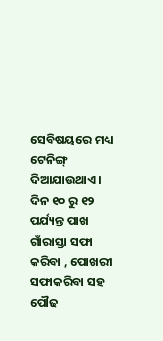ସେବିଷୟରେ ମଧ୍ୟ ଟେନିଙ୍ଗ୍ ଦିଆଯାଉଥାଏ। ଦିନ ୧୦ ରୁ ୧୨ ପର୍ଯ୍ୟନ୍ତ ପାଖ ଗାଁରାସ୍ତା ସଫା କରିବା , ପୋଖରୀ ସଫାକରିବା ସହ ପୌଢ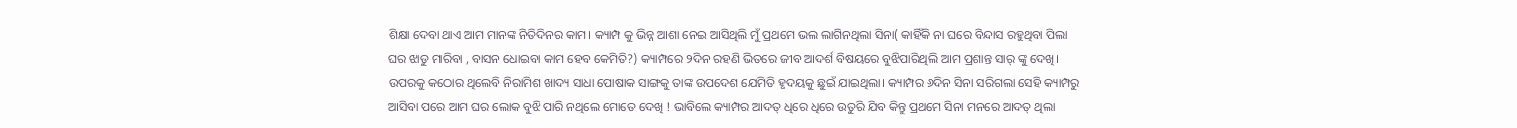ଶିକ୍ଷା ଦେବା ଥାଏ ଆମ ମାନଙ୍କ ନିତିଦିନର କାମ। କ୍ୟାମ୍ପ କୁ ଭିନ୍ନ ଆଶା ନେଇ ଆସିଥିଲି ମୁଁ ପ୍ରଥମେ ଭଲ ଲାଗିନଥିଲା ସିନା( କାହିଁକି ନା ଘରେ ବିନ୍ଦାସ ରହୁଥିବା ପିଲା ଘର ଝାଡୁ ମାରିବା , ବାସନ ଧୋଇବା କାମ ହେବ କେମିତି?) କ୍ୟାମ୍ପରେ ୨ଦିନ ରହଣି ଭିତରେ ଜୀବ ଆଦର୍ଶ ବିଷୟରେ ବୁଝିପାରିଥିଲି ଆମ ପ୍ରଶାନ୍ତ ସାର୍ ଙ୍କୁ ଦେଖି। ଉପରକୁ କଠୋର ଥିଲେବି ନିରାମିଶ ଖାଦ୍ୟ ସାଧା ପୋଷାକ ସାଙ୍ଗକୁ ତାଙ୍କ ଉପଦେଶ ଯେମିତି ହୃଦୟକୁ ଛୁଇଁ ଯାଇଥିଲା। କ୍ୟାମ୍ପର ୬ଦିନ ସିନା ସରିଗଲା ସେହି କ୍ୟାମ୍ପରୁ ଆସିବା ପରେ ଆମ ଘର ଲୋକ ବୁଝି ପାରି ନଥିଲେ ମୋତେ ଦେଖି ! ଭାବିଲେ କ୍ୟାମ୍ପର ଆଦତ୍ ଧିରେ ଧିରେ ଉତୁରି ଯିବ କିନ୍ତୁ ପ୍ରଥମେ ସିନା ମନରେ ଆଦତ୍ ଥିଲା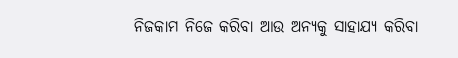ନିଜକାମ ନିଜେ କରିବା ଆଉ ଅନ୍ୟକୁ ସାହାଯ୍ୟ କରିବା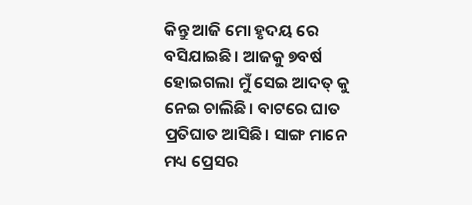କିନ୍ତୁ ଆଜି ମୋ ହୃଦୟ ରେ ବସିଯାଇଛି। ଆଜକୁ ୭ବର୍ଷ ହୋଇଗଲା ମୁଁ ସେଇ ଆଦତ୍ କୁ ନେଇ ଚାଲିଛି। ବାଟରେ ଘାତ ପ୍ରତିଘାତ ଆସିଛି। ସାଙ୍ଗ ମାନେ ମଧ୍ୟ ପ୍ରେସର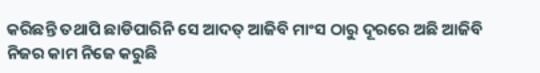କରିଛନ୍ତି ତଥାପି ଛାଡିପାରିନି ସେ ଆଦତ୍ ଆଜିବି ମାଂସ ଠାରୁ ଦୂରରେ ଅଛି ଆଜିବି ନିଜର କାମ ନିଜେ କରୁଛି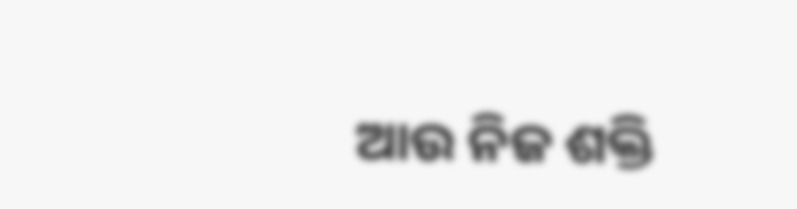ଆଉ ନିଜ ଶକ୍ତି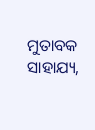ମୁତାବକ ସାହାଯ୍ୟ,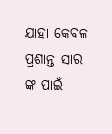ଯାହା କେବଳ ପ୍ରଶାନ୍ତ ସାର ଙ୍କ ପାଇଁ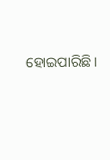ହୋଇପାରିଛି।